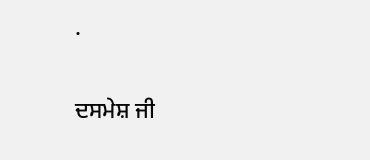.

ਦਸਮੇਸ਼ ਜੀ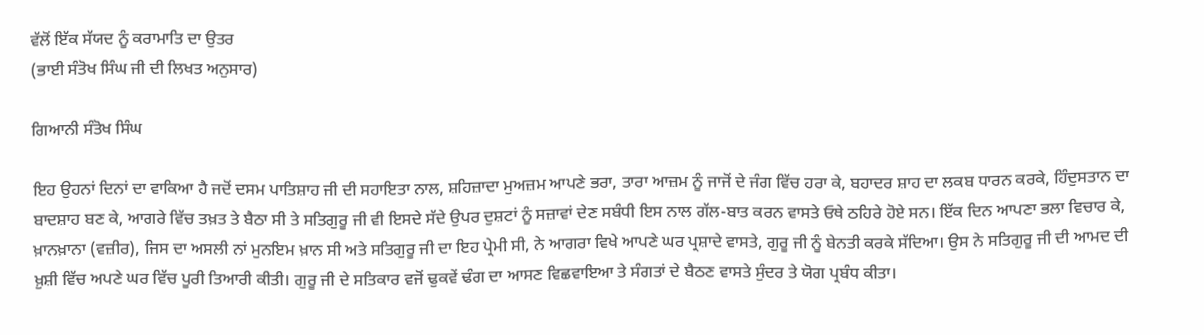ਵੱਲੋਂ ਇੱਕ ਸੱਯਦ ਨੂੰ ਕਰਾਮਾਤਿ ਦਾ ਉਤਰ
(ਭਾਈ ਸੰਤੋਖ ਸਿੰਘ ਜੀ ਦੀ ਲਿਖਤ ਅਨੁਸਾਰ)

ਗਿਆਨੀ ਸੰਤੋਖ ਸਿੰਘ

ਇਹ ਉਹਨਾਂ ਦਿਨਾਂ ਦਾ ਵਾਕਿਆ ਹੈ ਜਦੋਂ ਦਸਮ ਪਾਤਿਸ਼ਾਹ ਜੀ ਦੀ ਸਹਾਇਤਾ ਨਾਲ, ਸ਼ਹਿਜ਼ਾਦਾ ਮੁਅਜ਼ਮ ਆਪਣੇ ਭਰਾ, ਤਾਰਾ ਆਜ਼ਮ ਨੂੰ ਜਾਜੋਂ ਦੇ ਜੰਗ ਵਿੱਚ ਹਰਾ ਕੇ, ਬਹਾਦਰ ਸ਼ਾਹ ਦਾ ਲਕਬ ਧਾਰਨ ਕਰਕੇ, ਹਿੰਦੁਸਤਾਨ ਦਾ ਬਾਦਸ਼ਾਹ ਬਣ ਕੇ, ਆਗਰੇ ਵਿੱਚ ਤਖ਼ਤ ਤੇ ਬੈਠਾ ਸੀ ਤੇ ਸਤਿਗੁਰੂ ਜੀ ਵੀ ਇਸਦੇ ਸੱਦੇ ਉਪਰ ਦੁਸ਼ਟਾਂ ਨੂੰ ਸਜ਼ਾਵਾਂ ਦੇਣ ਸਬੰਧੀ ਇਸ ਨਾਲ ਗੱਲ-ਬਾਤ ਕਰਨ ਵਾਸਤੇ ਓਥੇ ਠਹਿਰੇ ਹੋਏ ਸਨ। ਇੱਕ ਦਿਨ ਆਪਣਾ ਭਲਾ ਵਿਚਾਰ ਕੇ, ਖ਼ਾਨਖ਼ਾਨਾ (ਵਜ਼ੀਰ), ਜਿਸ ਦਾ ਅਸਲੀ ਨਾਂ ਮੁਨਇਮ ਖ਼ਾਨ ਸੀ ਅਤੇ ਸਤਿਗੁਰੂ ਜੀ ਦਾ ਇਹ ਪ੍ਰੇਮੀ ਸੀ, ਨੇ ਆਗਰਾ ਵਿਖੇ ਆਪਣੇ ਘਰ ਪ੍ਰਸ਼ਾਦੇ ਵਾਸਤੇ, ਗੁਰੂ ਜੀ ਨੂੰ ਬੇਨਤੀ ਕਰਕੇ ਸੱਦਿਆ। ਉਸ ਨੇ ਸਤਿਗੁਰੂ ਜੀ ਦੀ ਆਮਦ ਦੀ ਖ਼ੁਸ਼ੀ ਵਿੱਚ ਅਪਣੇ ਘਰ ਵਿੱਚ ਪੂਰੀ ਤਿਆਰੀ ਕੀਤੀ। ਗੁਰੂ ਜੀ ਦੇ ਸਤਿਕਾਰ ਵਜੋਂ ਢੁਕਵੇਂ ਢੰਗ ਦਾ ਆਸਣ ਵਿਛਵਾਇਆ ਤੇ ਸੰਗਤਾਂ ਦੇ ਬੈਠਣ ਵਾਸਤੇ ਸੁੰਦਰ ਤੇ ਯੋਗ ਪ੍ਰਬੰਧ ਕੀਤਾ।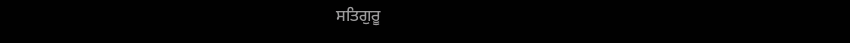ਸਤਿਗੁਰੂ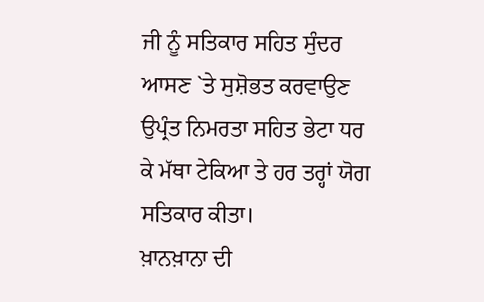ਜੀ ਨੂੰ ਸਤਿਕਾਰ ਸਹਿਤ ਸੁੰਦਰ ਆਸਣ `ਤੇ ਸੁਸ਼ੋਭਤ ਕਰਵਾਉਣ ਉਪ੍ਰੰਤ ਨਿਮਰਤਾ ਸਹਿਤ ਭੇਟਾ ਧਰ ਕੇ ਮੱਥਾ ਟੇਕਿਆ ਤੇ ਹਰ ਤਰ੍ਹਾਂ ਯੋਗ ਸਤਿਕਾਰ ਕੀਤਾ।
ਖ਼ਾਨਖ਼ਾਨਾ ਦੀ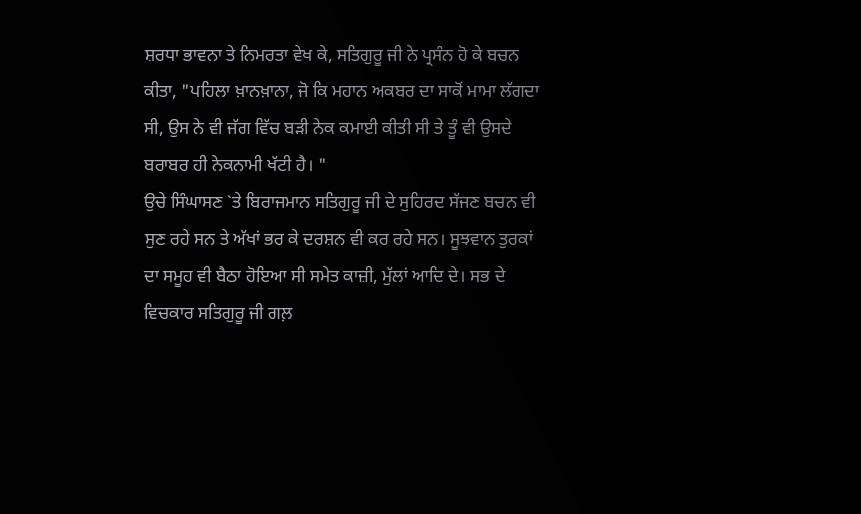ਸ਼ਰਧਾ ਭਾਵਨਾ ਤੇ ਨਿਮਰਤਾ ਵੇਖ ਕੇ, ਸਤਿਗੁਰੂ ਜੀ ਨੇ ਪ੍ਰਸੰਨ ਹੋ ਕੇ ਬਚਨ ਕੀਤਾ, "ਪਹਿਲਾ ਖ਼ਾਨਖ਼ਾਨਾ, ਜੋ ਕਿ ਮਹਾਨ ਅਕਬਰ ਦਾ ਸਾਕੋਂ ਮਾਮਾ ਲੱਗਦਾ ਸੀ, ਉਸ ਨੇ ਵੀ ਜੱਗ ਵਿੱਚ ਬੜੀ ਨੇਕ ਕਮਾਈ ਕੀਤੀ ਸੀ ਤੇ ਤੂੰ ਵੀ ਉਸਦੇ ਬਰਾਬਰ ਹੀ ਨੇਕਨਾਮੀ ਖੱਟੀ ਹੈ। "
ਉਚੇ ਸਿੰਘਾਸਣ `ਤੇ ਬਿਰਾਜਮਾਨ ਸਤਿਗੁਰੂ ਜੀ ਦੇ ਸੁਹਿਰਦ ਸੱਜਣ ਬਚਨ ਵੀ ਸੁਣ ਰਹੇ ਸਨ ਤੇ ਅੱਖਾਂ ਭਰ ਕੇ ਦਰਸ਼ਨ ਵੀ ਕਰ ਰਹੇ ਸਨ। ਸੂਝਵਾਨ ਤੁਰਕਾਂ ਦਾ ਸਮੂਹ ਵੀ ਬੈਠਾ ਹੋਇਆ ਸੀ ਸਮੇਤ ਕਾਜ਼ੀ, ਮੁੱਲਾਂ ਆਦਿ ਦੇ। ਸਭ ਦੇ ਵਿਚਕਾਰ ਸਤਿਗੁਰੂ ਜੀ ਗਲ਼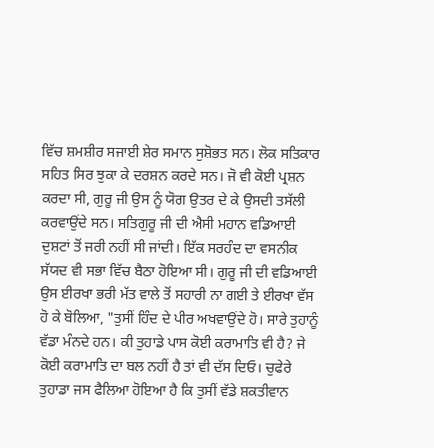ਵਿੱਚ ਸ਼ਮਸ਼ੀਰ ਸਜਾਈ ਸ਼ੇਰ ਸਮਾਨ ਸੁਸ਼ੋਭਤ ਸਨ। ਲੋਕ ਸਤਿਕਾਰ ਸਹਿਤ ਸਿਰ ਝੁਕਾ ਕੇ ਦਰਸ਼ਨ ਕਰਦੇ ਸਨ। ਜੋ ਵੀ ਕੋਈ ਪ੍ਰਸ਼ਨ ਕਰਦਾ ਸੀ, ਗੁਰੂ ਜੀ ਉਸ ਨੂੰ ਯੋਗ ਉਤਰ ਦੇ ਕੇ ਉਸਦੀ ਤਸੱਲੀ ਕਰਵਾਉਂਦੇ ਸਨ। ਸਤਿਗੁਰੂ ਜੀ ਦੀ ਐਸੀ ਮਹਾਨ ਵਡਿਆਈ ਦੁਸ਼ਟਾਂ ਤੋਂ ਜਰੀ ਨਹੀਂ ਸੀ ਜਾਂਦੀ। ਇੱਕ ਸਰਹੰਦ ਦਾ ਵਸਨੀਕ ਸੱਯਦ ਵੀ ਸਭਾ ਵਿੱਚ ਬੈਠਾ ਹੋਇਆ ਸੀ। ਗੁਰੂ ਜੀ ਦੀ ਵਡਿਆਈ ਉਸ ਈਰਖਾ ਭਰੀ ਮੱਤ ਵਾਲੇ ਤੋਂ ਸਹਾਰੀ ਨਾ ਗਈ ਤੇ ਈਰਖਾ ਵੱਸ ਹੋ ਕੇ ਬੋਲਿਆ, "ਤੁਸੀਂ ਹਿੰਦ ਦੇ ਪੀਰ ਅਖਵਾਉਂਦੇ ਹੋ। ਸਾਰੇ ਤੁਹਾਨੂੰ ਵੱਡਾ ਮੰਨਦੇ ਹਨ। ਕੀ ਤੁਹਾਡੇ ਪਾਸ ਕੋਈ ਕਰਾਮਾਤਿ ਵੀ ਹੈ? ਜੇ ਕੋਈ ਕਰਾਮਾਤਿ ਦਾ ਬਲ ਨਹੀਂ ਹੈ ਤਾਂ ਵੀ ਦੱਸ ਦਿਓ। ਚੁਫੇਰੇ ਤੁਹਾਡਾ ਜਸ ਫੈਲਿਆ ਹੋਇਆ ਹੈ ਕਿ ਤੁਸੀਂ ਵੱਡੇ ਸ਼ਕਤੀਵਾਨ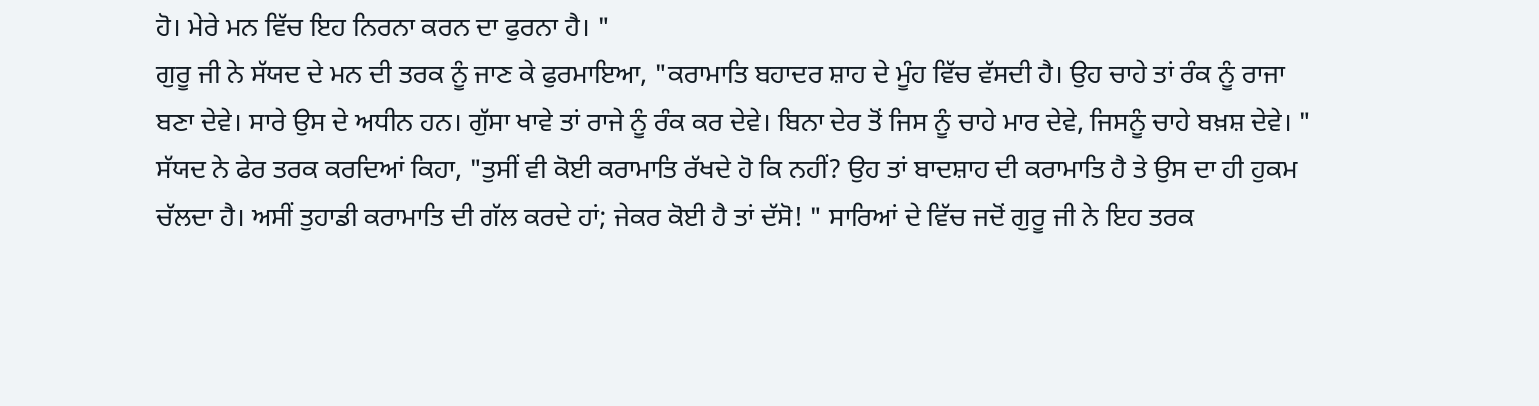ਹੋ। ਮੇਰੇ ਮਨ ਵਿੱਚ ਇਹ ਨਿਰਨਾ ਕਰਨ ਦਾ ਫੁਰਨਾ ਹੈ। "
ਗੁਰੂ ਜੀ ਨੇ ਸੱਯਦ ਦੇ ਮਨ ਦੀ ਤਰਕ ਨੂੰ ਜਾਣ ਕੇ ਫੁਰਮਾਇਆ, "ਕਰਾਮਾਤਿ ਬਹਾਦਰ ਸ਼ਾਹ ਦੇ ਮੂੰਹ ਵਿੱਚ ਵੱਸਦੀ ਹੈ। ਉਹ ਚਾਹੇ ਤਾਂ ਰੰਕ ਨੂੰ ਰਾਜਾ ਬਣਾ ਦੇਵੇ। ਸਾਰੇ ਉਸ ਦੇ ਅਧੀਨ ਹਨ। ਗੁੱਸਾ ਖਾਵੇ ਤਾਂ ਰਾਜੇ ਨੂੰ ਰੰਕ ਕਰ ਦੇਵੇ। ਬਿਨਾ ਦੇਰ ਤੋਂ ਜਿਸ ਨੂੰ ਚਾਹੇ ਮਾਰ ਦੇਵੇ, ਜਿਸਨੂੰ ਚਾਹੇ ਬਖ਼ਸ਼ ਦੇਵੇ। " ਸੱਯਦ ਨੇ ਫੇਰ ਤਰਕ ਕਰਦਿਆਂ ਕਿਹਾ, "ਤੁਸੀਂ ਵੀ ਕੋਈ ਕਰਾਮਾਤਿ ਰੱਖਦੇ ਹੋ ਕਿ ਨਹੀਂ? ਉਹ ਤਾਂ ਬਾਦਸ਼ਾਹ ਦੀ ਕਰਾਮਾਤਿ ਹੈ ਤੇ ਉਸ ਦਾ ਹੀ ਹੁਕਮ ਚੱਲਦਾ ਹੈ। ਅਸੀਂ ਤੁਹਾਡੀ ਕਰਾਮਾਤਿ ਦੀ ਗੱਲ ਕਰਦੇ ਹਾਂ; ਜੇਕਰ ਕੋਈ ਹੈ ਤਾਂ ਦੱਸੋ! " ਸਾਰਿਆਂ ਦੇ ਵਿੱਚ ਜਦੋਂ ਗੁਰੂ ਜੀ ਨੇ ਇਹ ਤਰਕ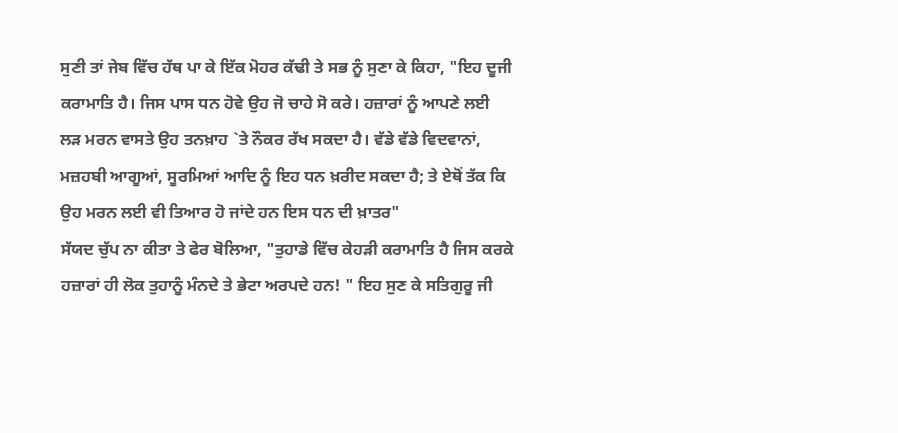ਸੁਣੀ ਤਾਂ ਜੇਬ ਵਿੱਚ ਹੱਥ ਪਾ ਕੇ ਇੱਕ ਮੋਹਰ ਕੱਢੀ ਤੇ ਸਭ ਨੂੰ ਸੁਣਾ ਕੇ ਕਿਹਾ, "ਇਹ ਦੂਜੀ ਕਰਾਮਾਤਿ ਹੈ। ਜਿਸ ਪਾਸ ਧਨ ਹੋਵੇ ਉਹ ਜੋ ਚਾਹੇ ਸੋ ਕਰੇ। ਹਜ਼ਾਰਾਂ ਨੂੰ ਆਪਣੇ ਲਈ ਲੜ ਮਰਨ ਵਾਸਤੇ ਉਹ ਤਨਖ਼ਾਹ `ਤੇ ਨੌਕਰ ਰੱਖ ਸਕਦਾ ਹੈ। ਵੱਡੇ ਵੱਡੇ ਵਿਦਵਾਨਾਂ, ਮਜ਼ਹਬੀ ਆਗੂਆਂ, ਸੂਰਮਿਆਂ ਆਦਿ ਨੂੰ ਇਹ ਧਨ ਖ਼ਰੀਦ ਸਕਦਾ ਹੈ; ਤੇ ਏਥੋਂ ਤੱਕ ਕਿ ਉਹ ਮਰਨ ਲਈ ਵੀ ਤਿਆਰ ਹੋ ਜਾਂਦੇ ਹਨ ਇਸ ਧਨ ਦੀ ਖ਼ਾਤਰ"
ਸੱਯਦ ਚੁੱਪ ਨਾ ਕੀਤਾ ਤੇ ਫੇਰ ਬੋਲਿਆ, "ਤੁਹਾਡੇ ਵਿੱਚ ਕੇਹੜੀ ਕਰਾਮਾਤਿ ਹੈ ਜਿਸ ਕਰਕੇ ਹਜ਼ਾਰਾਂ ਹੀ ਲੋਕ ਤੁਹਾਨੂੰ ਮੰਨਦੇ ਤੇ ਭੇਟਾ ਅਰਪਦੇ ਹਨ! " ਇਹ ਸੁਣ ਕੇ ਸਤਿਗੁਰੂ ਜੀ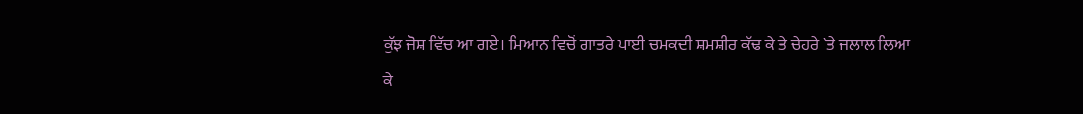ਕੁੱਝ ਜੋਸ਼ ਵਿੱਚ ਆ ਗਏ। ਮਿਆਨ ਵਿਚੋਂ ਗਾਤਰੇ ਪਾਈ ਚਮਕਦੀ ਸ਼ਮਸ਼ੀਰ ਕੱਢ ਕੇ ਤੇ ਚੇਹਰੇ `ਤੇ ਜਲਾਲ ਲਿਆ ਕੇ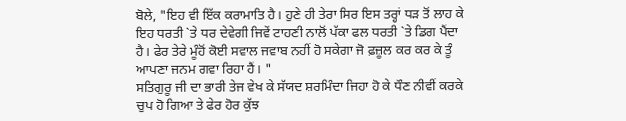ਬੋਲੇ, "ਇਹ ਵੀ ਇੱਕ ਕਰਾਮਾਤਿ ਹੈ। ਹੁਣੇ ਹੀ ਤੇਰਾ ਸਿਰ ਇਸ ਤਰ੍ਹਾਂ ਧੜ ਤੋਂ ਲਾਹ ਕੇ ਇਹ ਧਰਤੀ `ਤੇ ਧਰ ਦੇਵੇਗੀ ਜਿਵੇਂ ਟਾਹਣੀ ਨਾਲੋਂ ਪੱਕਾ ਫਲ ਧਰਤੀ `ਤੇ ਡਿਗ ਪੈਂਦਾ ਹੈ। ਫੇਰ ਤੇਰੇ ਮੂੰਹੋਂ ਕੋਈ ਸਵਾਲ ਜਵਾਬ ਨਹੀਂ ਹੋ ਸਕੇਗਾ ਜੋ ਫ਼ਜ਼ੂਲ ਕਰ ਕਰ ਕੇ ਤੂੰ ਆਪਣਾ ਜਨਮ ਗਵਾ ਰਿਹਾ ਹੈਂ। "
ਸਤਿਗੁਰੂ ਜੀ ਦਾ ਭਾਰੀ ਤੇਜ ਵੇਖ ਕੇ ਸੱਯਦ ਸ਼ਰਮਿੰਦਾ ਜਿਹਾ ਹੋ ਕੇ ਧੌਣ ਨੀਵੀਂ ਕਰਕੇ ਚੁਪ ਹੋ ਗਿਆ ਤੇ ਫੇਰ ਹੋਰ ਕੁੱਝ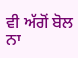ਵੀ ਅੱਗੋਂ ਬੋਲ ਨਾ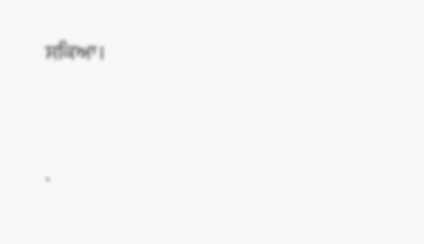ਸਕਿਆ।




.